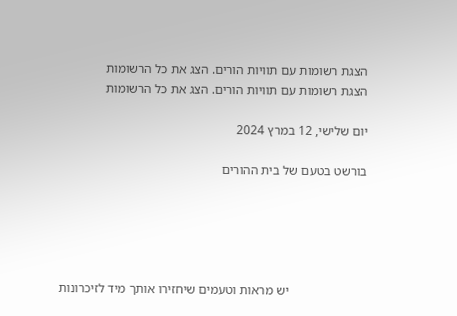הצגת רשומות עם תוויות הורים. הצג את כל הרשומות
הצגת רשומות עם תוויות הורים. הצג את כל הרשומות

יום שלישי, 12 במרץ 2024

בורשט בטעם של בית ההורים





                        יש מראות וטעמים שיחזירו אותך מיד לזיכרונות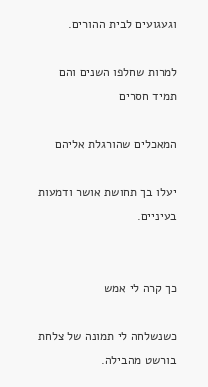וגעגועים לבית ההורים.

למרות שחלפו השנים והם תמיד חסרים

המאכלים שהורגלת אליהם

יעלו בך תחושת אושר ודמעות בעיניים.


כך קרה לי אמש

כשנשלחה לי תמונה של צלחת בורשט מהבילה.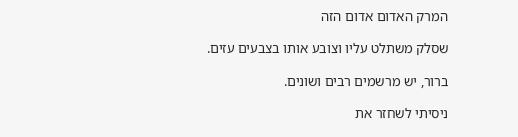המרק האדום אדום הזה

שסלק משתלט עליו וצובע אותו בצבעים עזים.

ברור, יש מרשמים רבים ושונים.

ניסיתי לשחזר את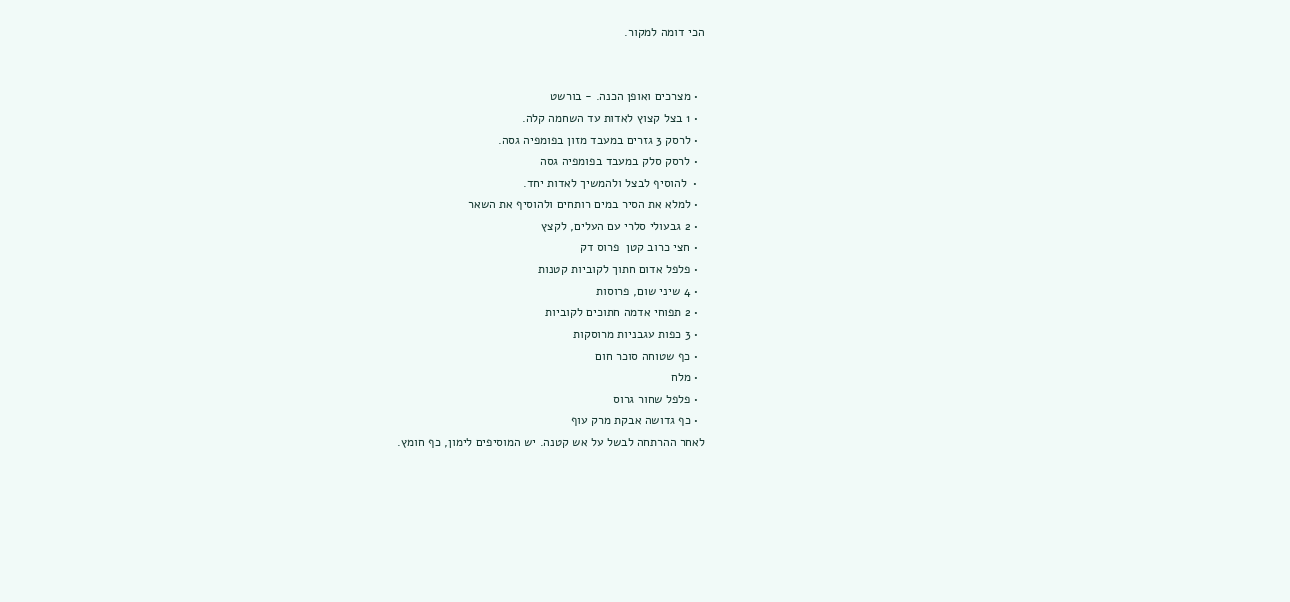הכי דומה למקור.


  • מצרכים ואופן הכנה. - בורשט
  • 1 בצל קצוץ לאדות עד השחמה קלה.
  • לרסק 3 גזרים במעבד מזון בפומפיה גסה.
  • לרסק סלק במעבד בפומפיה גסה
  •  להוסיף לבצל ולהמשיך לאדות יחד.
  • למלא את הסיר במים רותחים ולהוסיף את השאר
  • 2 גבעולי סלרי עם העלים, לקצץ
  • חצי כרוב קטן  פרוס דק
  • פלפל אדום חתוך לקוביות קטנות
  • 4 שיני שום, פרוסות
  • 2 תפוחי אדמה חתוכים לקוביות
  • 3 כפות עגבניות מרוסקות
  • כף שטוחה סוכר חום
  • מלח
  • פלפל שחור גרוס
  • כף גדושה אבקת מרק עוף
לאחר ההרתחה לבשל על אש קטנה. יש המוסיפים לימון, כף חומץ.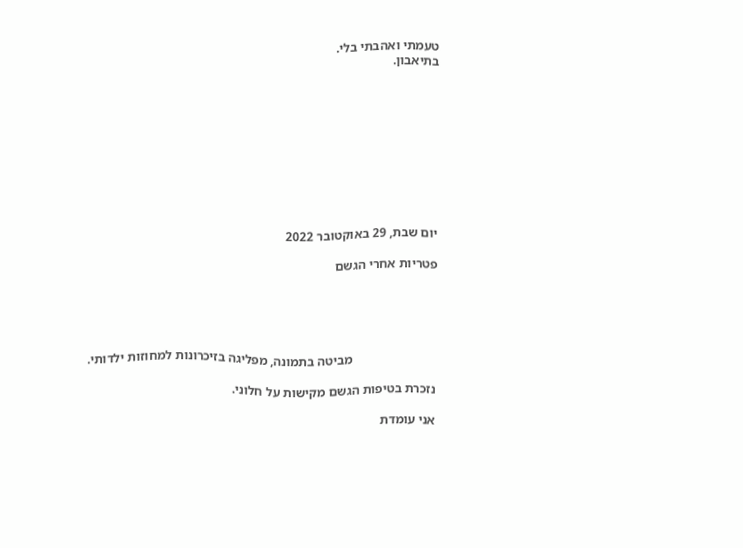טעמתי ואהבתי בלי.
בתיאבון.










יום שבת, 29 באוקטובר 2022

פטריות אחרי הגשם





                          מביטה בתמונה, מפליגה בזיכרונות למחוזות ילדותי.

נזכרת בטיפות הגשם מקישות על חלוני.

אני עומדת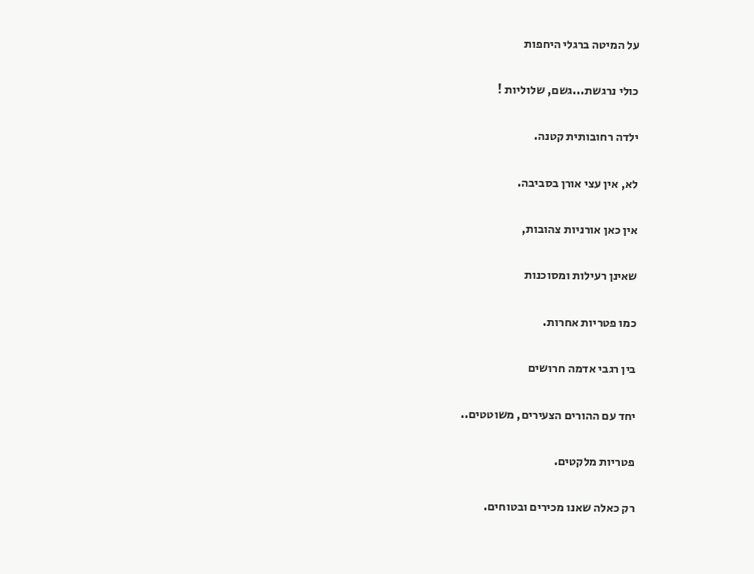על המיטה ברגלי היחפות

כולי נרגשת...גשם, שלוליות !

ילדה רחובותית קטנה.

לא, אין עצי אורן בסביבה.

אין כאן אורניות צהובות,

שאינן רעילות ומסוכנות

כמו פטריות אחרות.

בין רגבי אדמה חרושים

יחד עם ההורים הצעירים, משוטטים..

פטריות מלקטים.

רק כאלה שאנו מכירים ובטוחים.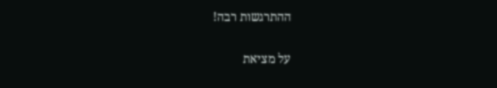ההתרגשות רבה!

על מציאת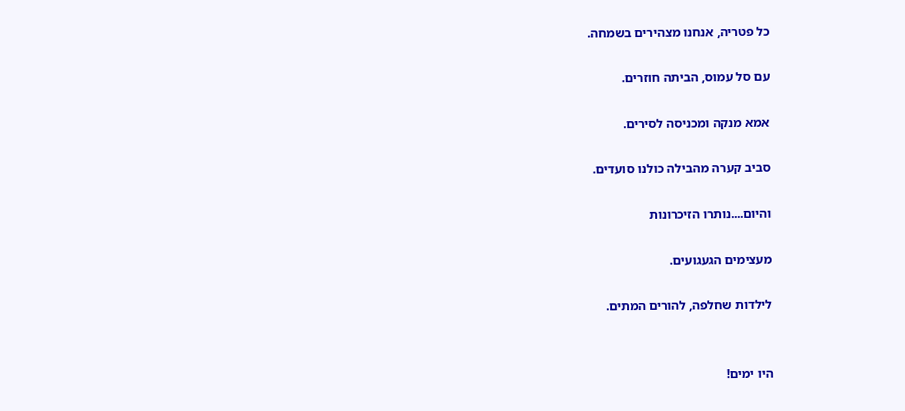כל פטריה, אנחנו מצהירים בשמחה.

עם סל עמוס, הביתה חוזרים.

אמא מנקה ומכניסה לסירים.

סביב קערה מהבילה כולנו סועדים.

והיום....נותרו הזיכרונות

מעצימים הגעגועים.

לילדות שחלפה, להורים המתים.


היו ימים!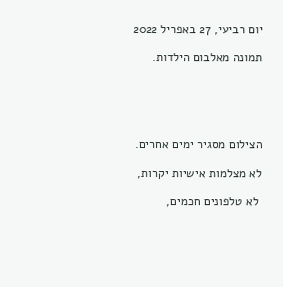יום רביעי, 27 באפריל 2022

תמונה מאלבום הילדות.





הצילום מסגיר ימים אחרים.

לא מצלמות אישיות יקרות,

 לא טלפונים חכמים,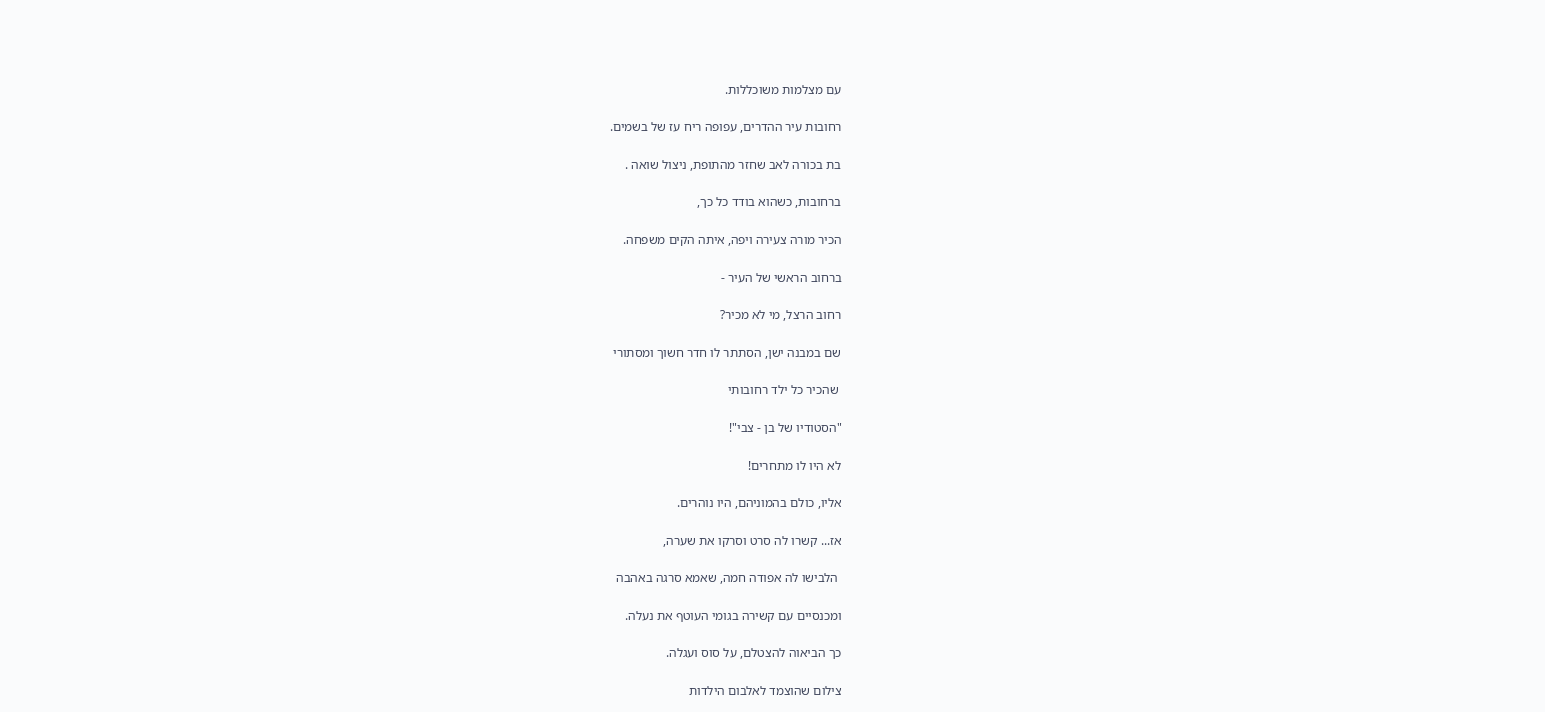עם מצלמות משוכללות.

רחובות עיר ההדרים, עפופה ריח עז של בשמים.

בת בכורה לאב שחזר מהתופת, ניצול שואה .

ברחובות, כשהוא בודד כל כך,

הכיר מורה צעירה ויפה, איתה הקים משפחה.

ברחוב הראשי של העיר -

רחוב הרצל, מי לא מכיר?

שם במבנה ישן, הסתתר לו חדר חשוך ומסתורי

 שהכיר כל ילד רחובותי

"הסטודיו של בן - צבי"!

לא היו לו מתחרים!

אליו, כולם בהמוניהם, היו נוהרים.

אז... קשרו לה סרט וסרקו את שערה,

 הלבישו לה אפודה חמה, שאמא סרגה באהבה

ומכנסיים עם קשירה בגומי העוטף את נעלה.

כך הביאוה להצטלם, על סוס ועגלה.

צילום שהוצמד לאלבום הילדות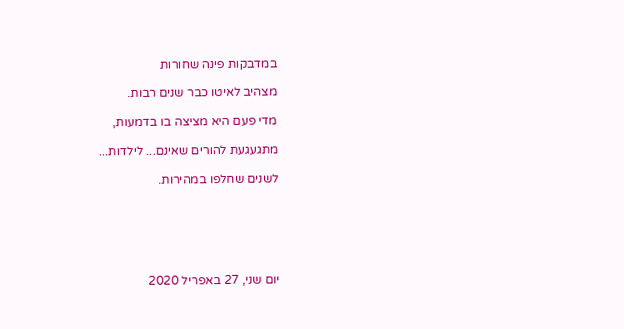במדבקות פינה שחורות

מצהיב לאיטו כבר שנים רבות.

מדי פעם היא מציצה בו בדמעות,

מתגעגעת להורים שאינם... לילדות...

לשנים שחלפו במהירות.






יום שני, 27 באפריל 2020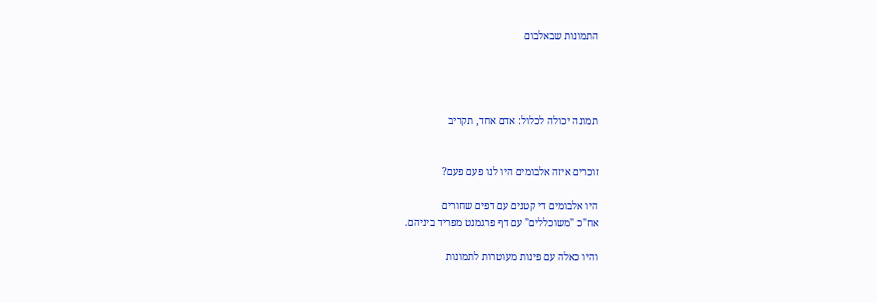התמונות שבאלבום




תמונה יכולה לכלול: אדם אחד, תקריב


זוכרים איזה אלבומים היו לנו פעם פעם?

היו אלבומים די קטנים עם דפים שחורים
אח"כ "משוכללים" עם דף פרגמנט מפריד ביניהם.

והיו כאלה עם פינות מעוטרות לתמונות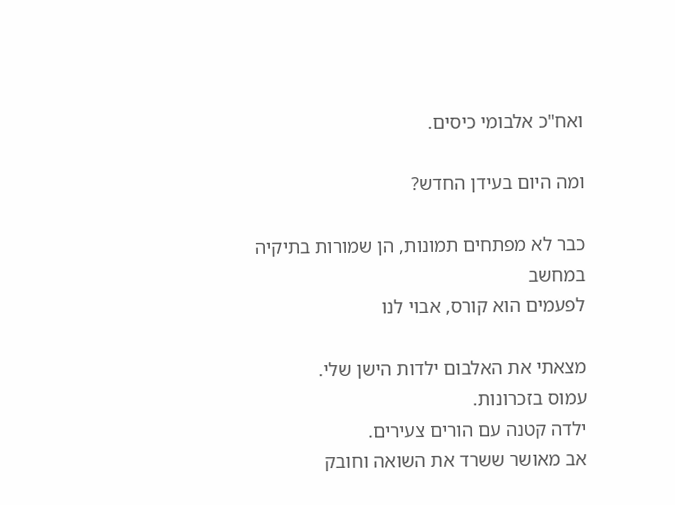ואח"כ אלבומי כיסים.

ומה היום בעידן החדש?

כבר לא מפתחים תמונות, הן שמורות בתיקיה במחשב
לפעמים הוא קורס, אבוי לנו

מצאתי את האלבום ילדות הישן שלי.
עמוס בזכרונות.
ילדה קטנה עם הורים צעירים.
אב מאושר ששרד את השואה וחובק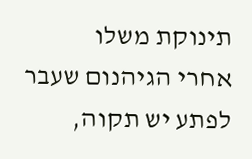תינוקת משלו
אחרי הגיהנום שעבר
לפתע יש תקוה,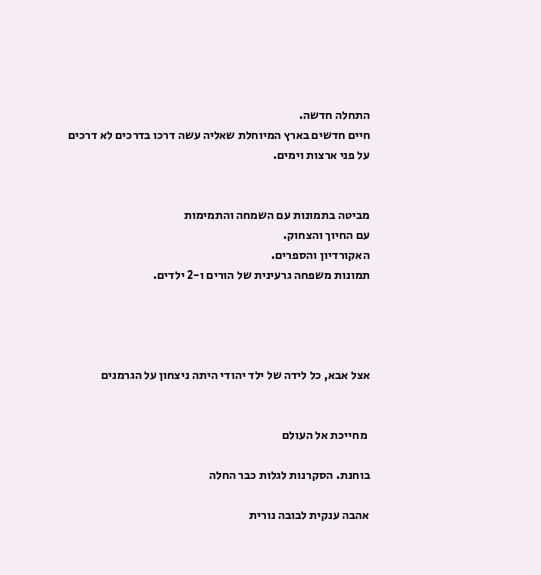התחלה חדשה.
חיים חדשים בארץ המיוחלת שאליה עשה דרכו בדרכים לא דרכים
על פני ארצות וימים.


מביטה בתמונות עם השמחה והתמימות
עם החיוך והצחוק.
האקורדיון והספרים.
תמונות משפחה גרעינית של הורים ו-2 ילדים.




אצל אבא, כל לידה של ילד יהודי היתה ניצחון על הגרמנים


 מחייכת אל העולם

בוחנת. הסקרנות לגלות כבר החלה

אהבה ענקית לבובה נורית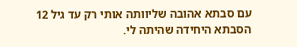עם סבתא אהובה שליוותה אותי רק עד גיל 12
הסבתא היחידה שהיתה לי.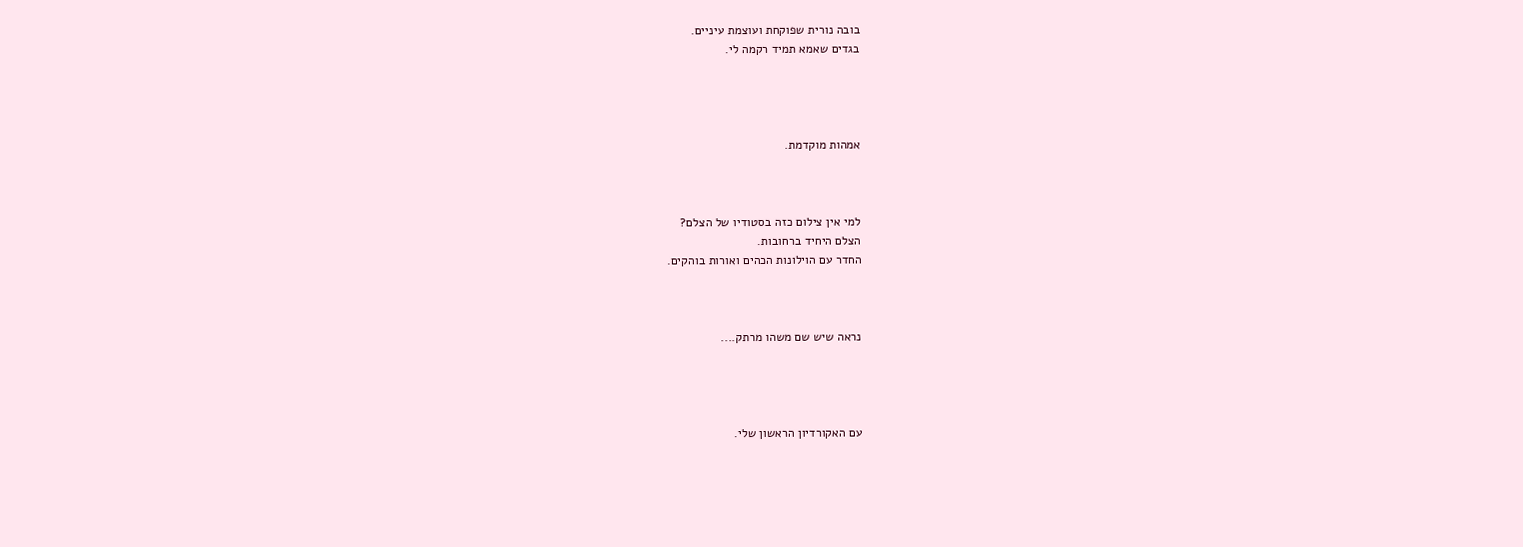בובה נורית שפוקחת ועוצמת עיניים.
בגדים שאמא תמיד רקמה לי.




אמהות מוקדמת.



למי אין צילום כזה בסטודיו של הצלם?
הצלם היחיד ברחובות.
החדר עם הוילונות הכהים ואורות בוהקים.



נראה שיש שם משהו מרתק....




עם האקורדיון הראשון שלי.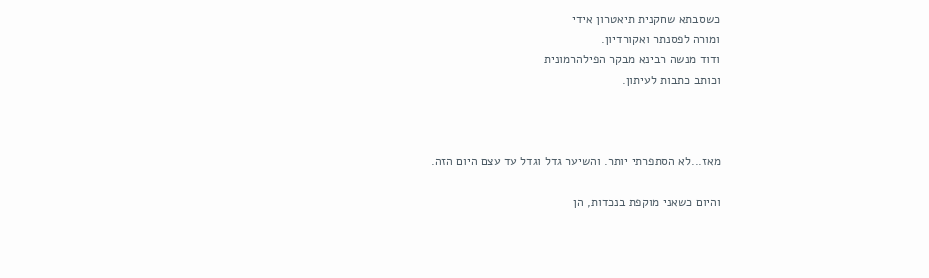כשסבתא שחקנית תיאטרון אידי
ומורה לפסנתר ואקורדיון.
ודוד מנשה רבינא מבקר הפילהרמונית
וכותב כתבות לעיתון.



מאז...לא הסתפרתי יותר. והשיער גדל וגדל עד עצם היום הזה.

והיום כשאני מוקפת בנכדות, הן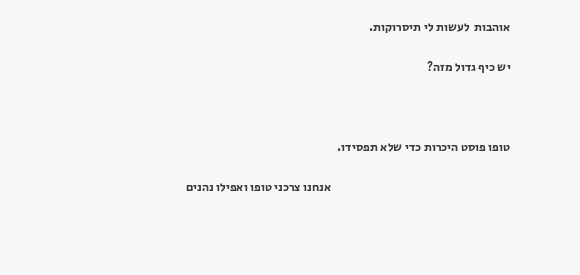אוהבות  לעשות לי תיסרוקות.

יש כיף גדול מזה?



טופו פוסט היכרות כדי שלא תפסידו.

                                                                           אנחנו צרכני טופו ואפילו נהנים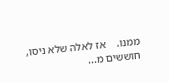ממנו.    אז לאלה שלא ניסו, חוששים מ...